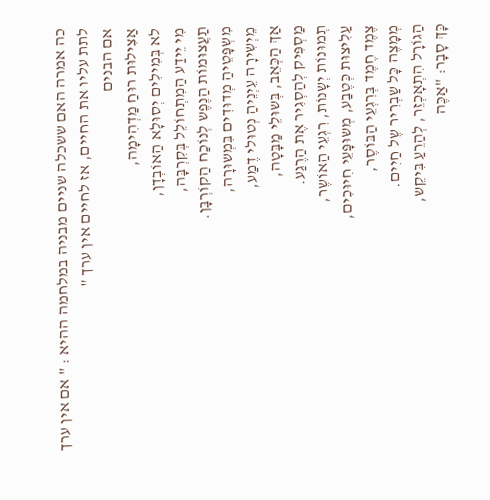כה אמרה האם ששכלה שניים מבניה במלחמה ההיא : " אם אין ערך לתת עליו את החיים, אז לחיים אין ערך "
אם הבנים
אַצִילוּת רוּחַ מַדְהִימָה,
לא בְּמִילִים יְסוּלָא הַאוֹבְדָן,
מִי יֵידַע הַמִתְחוֹלֵל בְּקִרְבָּה,
תַעֲצוּמוֹת הַנֶפֶש לְנוֹכַח הַקוֹרְבָּן.
מִשְפָּטֵיהַ מְדוּדִים בִּמְשוּרָה,
מֵיְשִירָה עֵיְנֵיהַ נְטוּלי דֶמַע,
אַךְ הַכְּאֵב, בְּשוּלֵי מַבָּטָה,
מַסְפִּיק לְהַסְגִיר אֶת הַרֶגַע.
תְמוּנוֹת יְשָנוֹת, רִגְעֵי הַאוֹשֶר,
עַלִיצוּת כְּטֶבַע, מְשוּפָּעֵי חִיוּכִים,
צֶמֶד חֶמֶד בְּרִגְעֵי הַבּוֹסֶר,
מְמָצֶה כָּל שַבְרִיר שֶל חַיִים.
הַגוֹרָל הִתְאָכְזֵר, לְהַרֵעַ בִּיקֵש,
כָּךְ סָבָר: "אַכֶּה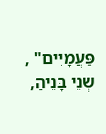פַּעֲמָיִים" ,
שְנֵי בָּנֵיהַ,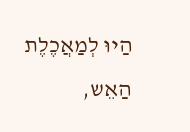הַיוּ לְמַאֲכֶלֶת הַאֵש,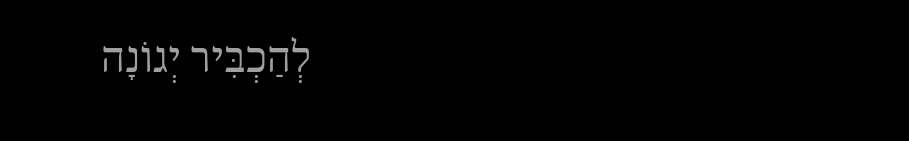לְהַכְבִּיר יְגוֹנָה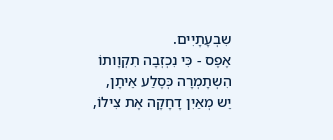שִבְעָתָיִים.
אֶפֶס - כִּי נִכְזְבָה תִקְוָותוֹ
הִשְתָמְרָה כְּסֶלַע אֵיתָן,
יֵש מְאַיִן דָחָקָה אֶת צִילוֹ,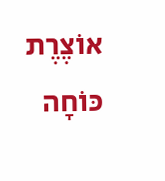אוֹצֶרֶת כּוֹחָה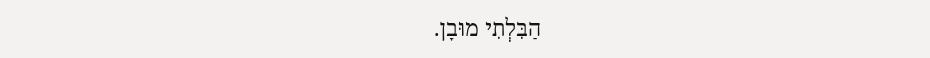הַבִּלְתִי מוּבָן.